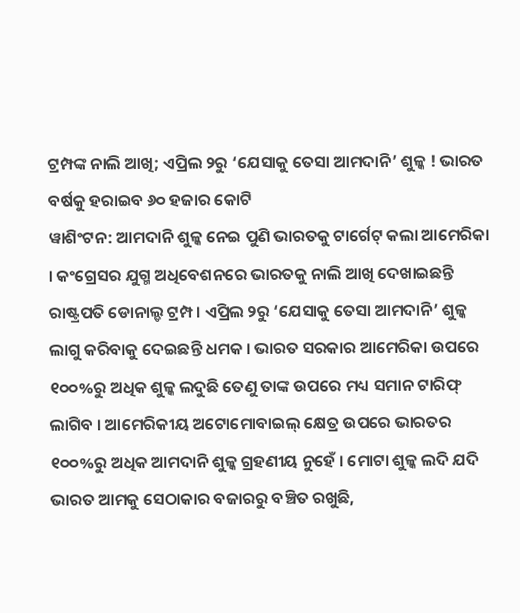ଟ୍ରମ୍ପଙ୍କ ନାଲି ଆଖି; ଏପ୍ରିଲ ୨ରୁ ‘ଯେସାକୁ ତେସା ଆମଦାନି’ ଶୁଳ୍କ ! ଭାରତ ବର୍ଷକୁ ହରାଇବ ୬୦ ହଜାର କୋଟି
ୱାଶିଂଟନ: ଆମଦାନି ଶୁଳ୍କ ନେଇ ପୁଣି ଭାରତକୁ ଟାର୍ଗେଟ୍ କଲା ଆମେରିକା । କଂଗ୍ରେସର ଯୁଗ୍ମ ଅଧିବେଶନରେ ଭାରତକୁ ନାଲି ଆଖି ଦେଖାଇଛନ୍ତି ରାଷ୍ଟ୍ରପତି ଡୋନାଲ୍ଡ ଟ୍ରମ୍ପ । ଏପ୍ରିଲ ୨ରୁ ‘ଯେସାକୁ ତେସା ଆମଦାନି’ ଶୁଳ୍କ ଲାଗୁ କରିବାକୁ ଦେଇଛନ୍ତି ଧମକ । ଭାରତ ସରକାର ଆମେରିକା ଉପରେ ୧୦୦%ରୁ ଅଧିକ ଶୁଳ୍କ ଲଦୁଛି ତେଣୁ ତାଙ୍କ ଉପରେ ମଧ୍ୟ ସମାନ ଟାରିଫ୍ ଲାଗିବ । ଆମେରିକୀୟ ଅଟୋମୋବାଇଲ୍ କ୍ଷେତ୍ର ଉପରେ ଭାରତର ୧୦୦%ରୁ ଅଧିକ ଆମଦାନି ଶୁଳ୍କ ଗ୍ରହଣୀୟ ନୁହେଁ । ମୋଟା ଶୁଳ୍କ ଲଦି ଯଦି ଭାରତ ଆମକୁ ସେଠାକାର ବଜାରରୁ ବଞ୍ଚିତ ରଖୁଛି,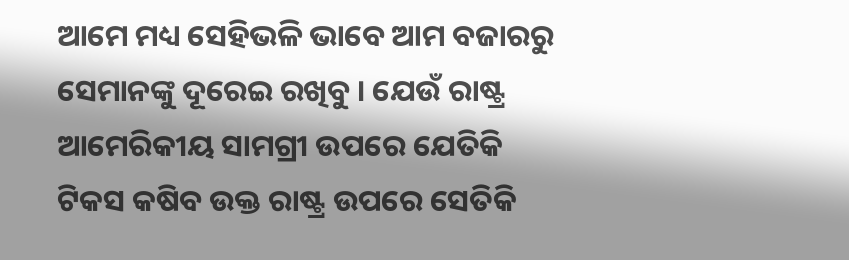ଆମେ ମଧ୍ୟ ସେହିଭଳି ଭାବେ ଆମ ବଜାରରୁ ସେମାନଙ୍କୁ ଦୂରେଇ ରଖିବୁ । ଯେଉଁ ରାଷ୍ଟ୍ର ଆମେରିକୀୟ ସାମଗ୍ରୀ ଉପରେ ଯେତିକି ଟିକସ କଷିବ ଉକ୍ତ ରାଷ୍ଟ୍ର ଉପରେ ସେତିକି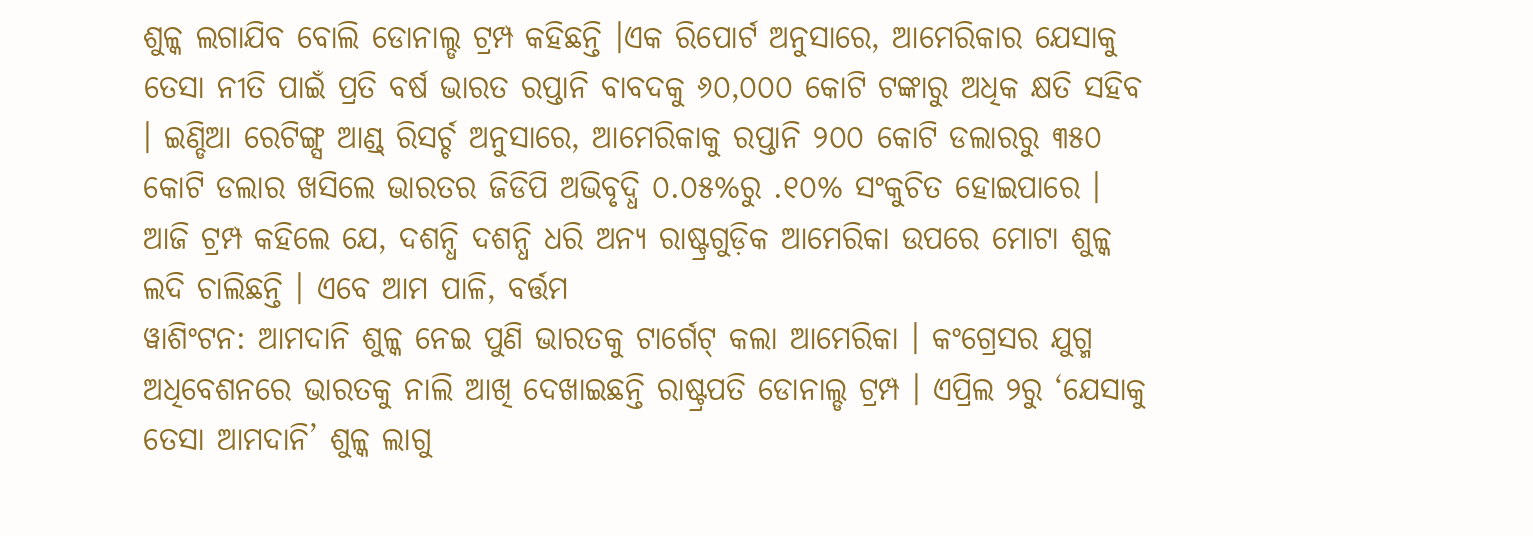ଶୁଳ୍କ ଲଗାଯିବ ବୋଲି ଡୋନାଲ୍ଡ ଟ୍ରମ୍ପ କହିଛନ୍ତି ।ଏକ ରିପୋର୍ଟ ଅନୁସାରେ, ଆମେରିକାର ଯେସାକୁ ତେସା ନୀତି ପାଇଁ ପ୍ରତି ବର୍ଷ ଭାରତ ରପ୍ତାନି ବାବଦକୁ ୬୦,୦୦୦ କୋଟି ଟଙ୍କାରୁ ଅଧିକ କ୍ଷତି ସହିବ । ଇଣ୍ଡିଆ ରେଟିଙ୍ଗ୍ସ ଆଣ୍ଡ୍ ରିସର୍ଚ୍ଚ ଅନୁସାରେ, ଆମେରିକାକୁ ରପ୍ତାନି ୨୦୦ କୋଟି ଡଲାରରୁ ୩୫୦ କୋଟି ଡଲାର ଖସିଲେ ଭାରତର ଜିଡିପି ଅଭିବୃଦ୍ଧି ୦.୦୫%ରୁ .୧୦% ସଂକୁଚିତ ହୋଇପାରେ । ଆଜି ଟ୍ରମ୍ପ କହିଲେ ଯେ, ଦଶନ୍ଧି ଦଶନ୍ଧି ଧରି ଅନ୍ୟ ରାଷ୍ଟ୍ରଗୁଡ଼ିକ ଆମେରିକା ଉପରେ ମୋଟା ଶୁଳ୍କ ଲଦି ଚାଲିଛନ୍ତି । ଏବେ ଆମ ପାଳି, ବର୍ତ୍ତମ
ୱାଶିଂଟନ: ଆମଦାନି ଶୁଳ୍କ ନେଇ ପୁଣି ଭାରତକୁ ଟାର୍ଗେଟ୍ କଲା ଆମେରିକା । କଂଗ୍ରେସର ଯୁଗ୍ମ ଅଧିବେଶନରେ ଭାରତକୁ ନାଲି ଆଖି ଦେଖାଇଛନ୍ତି ରାଷ୍ଟ୍ରପତି ଡୋନାଲ୍ଡ ଟ୍ରମ୍ପ । ଏପ୍ରିଲ ୨ରୁ ‘ଯେସାକୁ ତେସା ଆମଦାନି’ ଶୁଳ୍କ ଲାଗୁ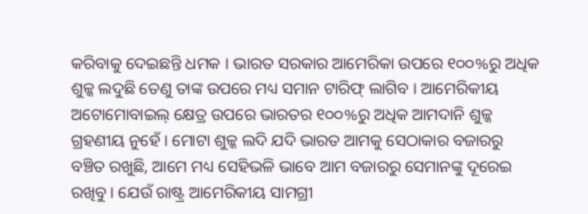କରିବାକୁ ଦେଇଛନ୍ତି ଧମକ । ଭାରତ ସରକାର ଆମେରିକା ଉପରେ ୧୦୦%ରୁ ଅଧିକ ଶୁଳ୍କ ଲଦୁଛି ତେଣୁ ତାଙ୍କ ଉପରେ ମଧ୍ୟ ସମାନ ଟାରିଫ୍ ଲାଗିବ । ଆମେରିକୀୟ ଅଟୋମୋବାଇଲ୍ କ୍ଷେତ୍ର ଉପରେ ଭାରତର ୧୦୦%ରୁ ଅଧିକ ଆମଦାନି ଶୁଳ୍କ ଗ୍ରହଣୀୟ ନୁହେଁ । ମୋଟା ଶୁଳ୍କ ଲଦି ଯଦି ଭାରତ ଆମକୁ ସେଠାକାର ବଜାରରୁ ବଞ୍ଚିତ ରଖୁଛି, ଆମେ ମଧ୍ୟ ସେହିଭଳି ଭାବେ ଆମ ବଜାରରୁ ସେମାନଙ୍କୁ ଦୂରେଇ ରଖିବୁ । ଯେଉଁ ରାଷ୍ଟ୍ର ଆମେରିକୀୟ ସାମଗ୍ରୀ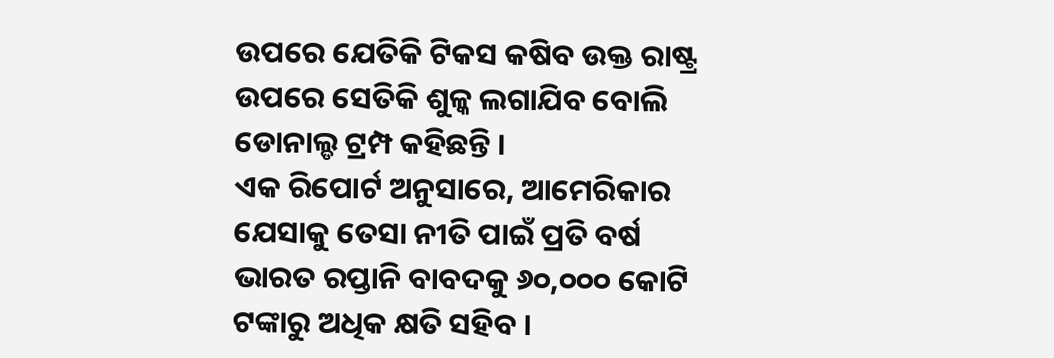ଉପରେ ଯେତିକି ଟିକସ କଷିବ ଉକ୍ତ ରାଷ୍ଟ୍ର ଉପରେ ସେତିକି ଶୁଳ୍କ ଲଗାଯିବ ବୋଲି ଡୋନାଲ୍ଡ ଟ୍ରମ୍ପ କହିଛନ୍ତି ।
ଏକ ରିପୋର୍ଟ ଅନୁସାରେ, ଆମେରିକାର ଯେସାକୁ ତେସା ନୀତି ପାଇଁ ପ୍ରତି ବର୍ଷ ଭାରତ ରପ୍ତାନି ବାବଦକୁ ୬୦,୦୦୦ କୋଟି ଟଙ୍କାରୁ ଅଧିକ କ୍ଷତି ସହିବ ।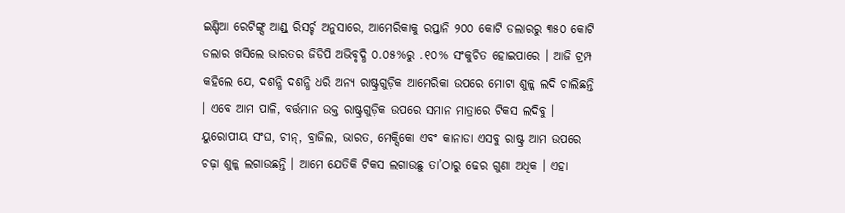ଇଣ୍ଡିଆ ରେଟିଙ୍ଗ୍ସ ଆଣ୍ଡ୍ ରିସର୍ଚ୍ଚ ଅନୁସାରେ, ଆମେରିକାକୁ ରପ୍ତାନି ୨୦୦ କୋଟି ଡଲାରରୁ ୩୫୦ କୋଟି ଡଲାର ଖସିଲେ ଭାରତର ଜିଡିପି ଅଭିବୃଦ୍ଧି ୦.୦୫%ରୁ .୧୦% ସଂକୁଚିତ ହୋଇପାରେ । ଆଜି ଟ୍ରମ୍ପ କହିଲେ ଯେ, ଦଶନ୍ଧି ଦଶନ୍ଧି ଧରି ଅନ୍ୟ ରାଷ୍ଟ୍ରଗୁଡ଼ିକ ଆମେରିକା ଉପରେ ମୋଟା ଶୁଳ୍କ ଲଦି ଚାଲିଛନ୍ତି । ଏବେ ଆମ ପାଳି, ବର୍ତ୍ତମାନ ଉକ୍ତ ରାଷ୍ଟ୍ରଗୁଡ଼ିକ ଉପରେ ସମାନ ମାତ୍ରାରେ ଟିକସ ଲଦିବୁ । ୟୁରୋପୀୟ ସଂଘ, ଚୀନ୍, ବ୍ରାଜିଲ, ଭାରତ, ମେକ୍ସିକୋ ଏବଂ କାନାଡା ଏସବୁ ରାଷ୍ଟ୍ର ଆମ ଉପରେ ଚଢ଼ା ଶୁଳ୍କ ଲଗାଉଛନ୍ତି । ଆମେ ଯେତିକି ଟିକସ ଲଗାଉଛୁ ତା’ଠାରୁ ଢେର ଗୁଣା ଅଧିକ । ଏହା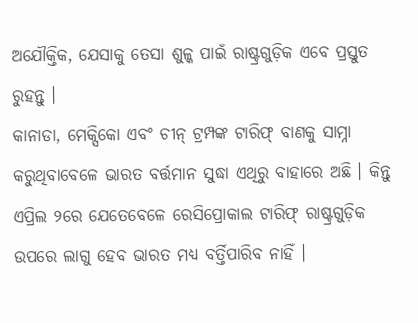ଅଯୌକ୍ତିକ, ଯେସାକୁ ତେସା ଶୁଳ୍କ ପାଇଁ ରାଷ୍ଟ୍ରଗୁଡ଼ିକ ଏବେ ପ୍ରସ୍ତୁତ ରୁହନ୍ତୁ ।
କାନାଡା, ମେକ୍ସିକୋ ଏବଂ ଚୀନ୍ ଟ୍ରମ୍ପଙ୍କ ଟାରିଫ୍ ବାଣକୁ ସାମ୍ନା କରୁଥିବାବେଳେ ଭାରତ ବର୍ତ୍ତମାନ ସୁଦ୍ଧା ଏଥିରୁ ବାହାରେ ଅଛି । କିନ୍ତୁ ଏପ୍ରିଲ ୨ରେ ଯେତେବେଳେ ରେସିପ୍ରୋକାଲ ଟାରିଫ୍ ରାଷ୍ଟ୍ରଗୁଡ଼ିକ ଉପରେ ଲାଗୁ ହେବ ଭାରତ ମଧ୍ୟ ବର୍ତ୍ତିପାରିବ ନାହିଁ ।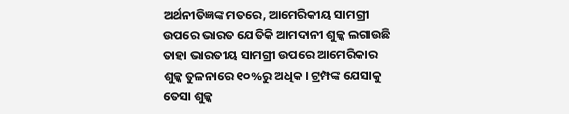ଅର୍ଥନୀତିଜ୍ଞଙ୍କ ମତରେ, ଆମେରିକୀୟ ସାମଗ୍ରୀ ଉପରେ ଭାରତ ଯେତିକି ଆମଦାନୀ ଶୁଳ୍କ ଲଗାଉଛି ତାହା ଭାରତୀୟ ସାମଗ୍ରୀ ଉପରେ ଆମେରିକାର ଶୁଳ୍କ ତୁଳନାରେ ୧୦%ରୁ ଅଧିକ । ଟ୍ରମ୍ପଙ୍କ ଯେସାକୁ ତେସା ଶୁଳ୍କ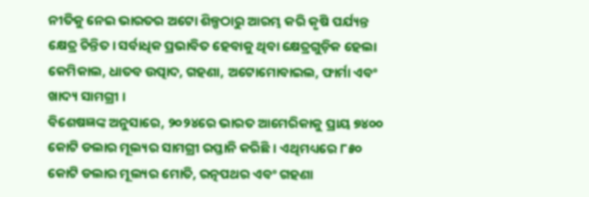ନୀତିକୁ ନେଇ ଭାରତର ଅଟୋ ଶିଳ୍ପଠାରୁ ଆରମ୍ଭ କରି କୃଷି ପର୍ଯ୍ୟନ୍ତ କ୍ଷେତ୍ର ଚିନ୍ତିତ । ସର୍ବାଧିକ ପ୍ରଭାବିତ ହେବାକୁ ଥିବା କ୍ଷେତ୍ରଗୁଡ଼ିକ ହେଲା କେମିକାଲ, ଧାତବ ଉତ୍ପାଦ, ଗହଣା, ଅଟୋମୋବାଇଲ, ଫାର୍ମା ଏବଂ ଖାଦ୍ୟ ସାମଗ୍ରୀ ।
ବିଶେଷଜ୍ଞଙ୍କ ଅନୁସାରେ, ୨୦୨୪ରେ ଭାରତ ଆମେରିକାକୁ ପ୍ରାୟ ୭୪୦୦ କୋଟି ଡଲାର ମୂଲ୍ୟର ସାମଗ୍ରୀ ରପ୍ତାନି କରିଛି । ଏଥିମଧ୍ୟରେ ୮୫୦ କୋଟି ଡଲାର ମୂଲ୍ୟର ମୋତି, ରତ୍ନପଥର ଏବଂ ଗହଣା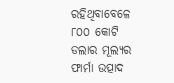ରହିଥିବାବେଳେ ୮୦୦ କୋଟି ଡଲାର ମୂଲ୍ୟର ଫାର୍ମା ଉତ୍ପାଦ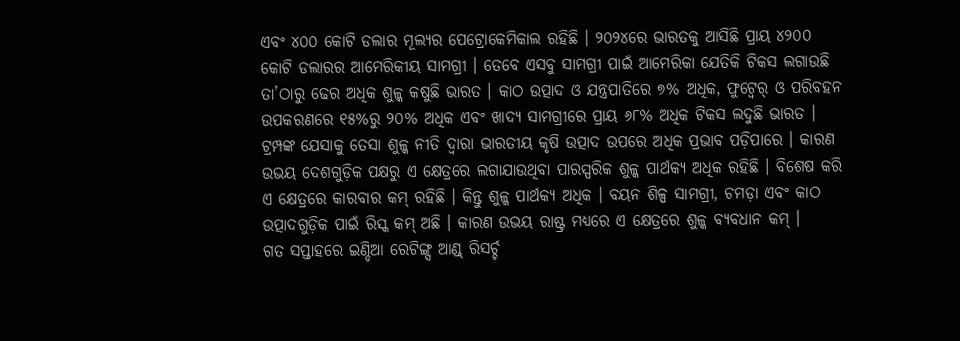ଏବଂ ୪୦୦ କୋଟି ଡଲାର ମୂଲ୍ୟର ପେଟ୍ରୋକେମିକାଲ ରହିଛି । ୨୦୨୪ରେ ଭାରତକୁ ଆସିଛି ପ୍ରାୟ ୪୨୦୦ କୋଟି ଡଲାରର ଆମେରିକୀୟ ସାମଗ୍ରୀ । ତେବେ ଏସବୁ ସାମଗ୍ରୀ ପାଇଁ ଆମେରିକା ଯେତିକି ଟିକସ ଲଗାଉଛି ତା’ଠାରୁ ଢେର ଅଧିକ ଶୁଳ୍କ କଷୁଛି ଭାରତ । କାଠ ଉତ୍ପାଦ ଓ ଯନ୍ତ୍ରପାତିରେ ୭% ଅଧିକ, ଫୁଟ୍ୱେର୍ ଓ ପରିବହନ ଉପକରଣରେ ୧୫%ରୁ ୨୦% ଅଧିକ ଏବଂ ଖାଦ୍ୟ ସାମଗ୍ରୀରେ ପ୍ରାୟ ୬୮% ଅଧିକ ଟିକସ ଲଦୁଛି ଭାରତ । ଟ୍ରମ୍ପଙ୍କ ଯେସାକୁ ତେସା ଶୁଳ୍କ ନୀତି ଦ୍ୱାରା ଭାରତୀୟ କୃଷି ଉତ୍ପାଦ ଉପରେ ଅଧିକ ପ୍ରଭାବ ପଡ଼ିପାରେ । କାରଣ ଉଭୟ ଦେଶଗୁଡ଼ିକ ପକ୍ଷରୁ ଏ କ୍ଷେତ୍ରରେ ଲଗାଯାଉଥିବା ପାରସ୍ପରିକ ଶୁଳ୍କ ପାର୍ଥକ୍ୟ ଅଧିକ ରହିଛି । ବିଶେଷ କରି ଏ କ୍ଷେତ୍ରରେ କାରବାର କମ୍ ରହିଛି । କିନ୍ତୁ ଶୁଳ୍କ ପାର୍ଥକ୍ୟ ଅଧିକ । ବୟନ ଶିଳ୍ପ ସାମଗ୍ରୀ, ଚମଡ଼ା ଏବଂ କାଠ ଉତ୍ପାଦଗୁଡ଼ିକ ପାଇଁ ରିସ୍କ କମ୍ ଅଛି । କାରଣ ଉଭୟ ରାଷ୍ଟ୍ର ମଧ୍ୟରେ ଏ କ୍ଷେତ୍ରରେ ଶୁଳ୍କ ବ୍ୟବଧାନ କମ୍ ।
ଗତ ସପ୍ତାହରେ ଇଣ୍ଡିଆ ରେଟିଙ୍ଗ୍ସ ଆଣ୍ଡ୍ ରିସର୍ଚ୍ଚ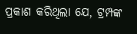ପ୍ରକାଶ କରିଥିଲା ଯେ, ଟ୍ରମ୍ପଙ୍କ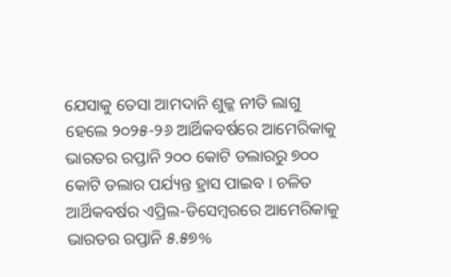ଯେସାକୁ ତେସା ଆମଦାନି ଶୁଳ୍କ ନୀତି ଲାଗୁ ହେଲେ ୨୦୨୫-୨୬ ଆର୍ଥିକବର୍ଷରେ ଆମେରିକାକୁ ଭାରତର ରପ୍ତାନି ୨୦୦ କୋଟି ଡଲାରରୁ ୭୦୦ କୋଟି ଡଲାର ପର୍ଯ୍ୟନ୍ତ ହ୍ରାସ ପାଇବ । ଚଳିତ ଆର୍ଥିକବର୍ଷର ଏପ୍ରିଲ-ଡିସେମ୍ବରରେ ଆମେରିକାକୁ ଭାରତର ରପ୍ତାନି ୫.୫୭%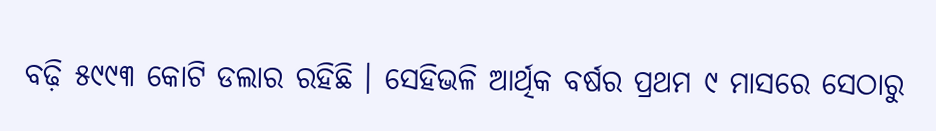ବଢ଼ି ୫୯୯୩ କୋଟି ଡଲାର ରହିଛି । ସେହିଭଳି ଆର୍ଥିକ ବର୍ଷର ପ୍ରଥମ ୯ ମାସରେ ସେଠାରୁ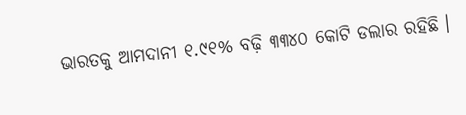ଭାରତକୁ ଆମଦାନୀ ୧.୯୧% ବଢ଼ି ୩୩୪୦ କୋଟି ଡଲାର ରହିଛି ।